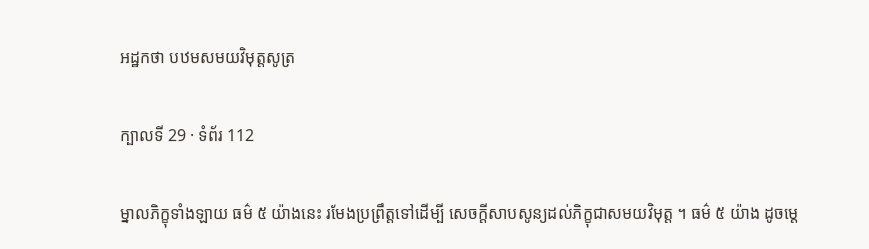អដ្ឋកថា បឋមសមយវិមុត្តសូត្រ

ក្បាលទី 29 · ទំព័រ 112

ម្នាលភិក្ខុទាំងឡាយ ធម៌ ៥ យ៉ាងនេះ រមែងប្រព្រឹត្តទៅដើម្បី សេចក្តីសាបសូន្យដល់ភិក្ខុជាសមយវិមុត្ត ។ ធម៌ ៥ យ៉ាង ដូចម្តេ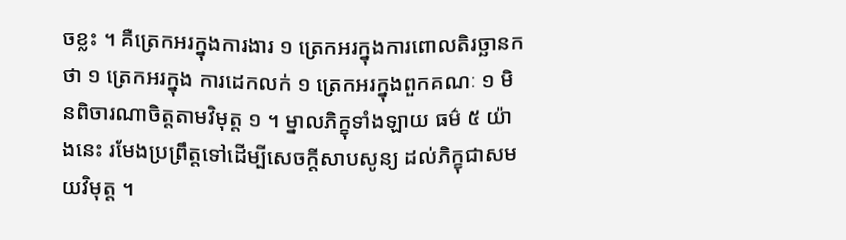ចខ្លះ ។ គឺត្រេកអរក្នុងការងារ ១ ត្រេកអរក្នុងការពោលតិរច្ឆានកថា ១ ត្រេកអរក្នុង ការដេកលក់ ១ ត្រេកអរក្នុងពួកគណៈ ១ មិនពិចារណាចិត្តតាមវិមុត្ត ១ ។ ម្នាលភិក្ខុទាំងឡាយ ធម៌ ៥ យ៉ាងនេះ រមែងប្រព្រឹត្តទៅដើម្បីសេចក្តីសាបសូន្យ ដល់ភិក្ខុជាសមយវិមុត្ត ។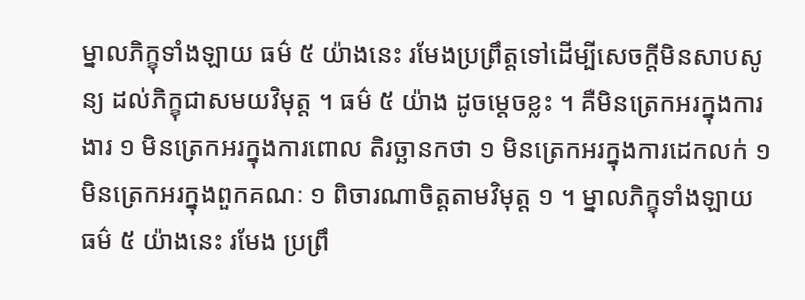ម្នាលភិក្ខុទាំងឡាយ ធម៌ ៥ យ៉ាងនេះ រមែងប្រព្រឹត្តទៅដើម្បីសេចក្តីមិនសាបសូន្យ ដល់ភិក្ខុជាសមយវិមុត្ត ។ ធម៌ ៥ យ៉ាង ដូចម្តេចខ្លះ ។ គឺមិនត្រេកអរក្នុងការងារ ១ មិនត្រេកអរក្នុងការពោល តិរច្ឆានកថា ១ មិនត្រេកអរក្នុងការដេកលក់ ១ មិនត្រេកអរក្នុងពួកគណៈ ១ ពិចារណាចិត្តតាមវិមុត្ត ១ ។ ម្នាលភិក្ខុទាំងឡាយ ធម៌ ៥ យ៉ាងនេះ រមែង ប្រព្រឹ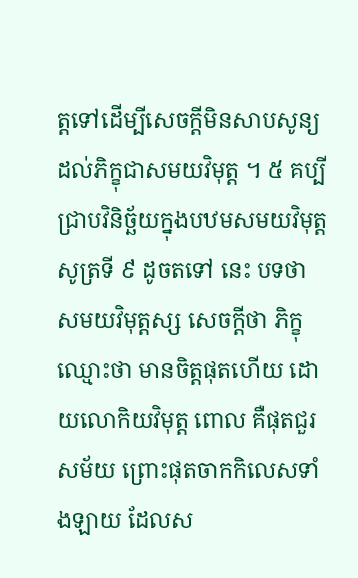ត្តទៅដើម្បីសេចក្តីមិនសាបសូន្យ ដល់ភិក្ខុជាសមយវិមុត្ត ។ ៥ គប្បីជ្រាបវិនិច្ឆ័យក្នុងបឋមសមយវិមុត្តសូត្រទី ៩ ដូចតទៅ នេះ បទថា សមយវិមុត្តស្ស សេចក្តីថា ភិក្ខុឈ្មោះថា មានចិត្តផុតហើយ ដោយលោកិយវិមុត្ត ពោល គឺផុតជួរសម័យ ព្រោះផុតចាកកិលេសទាំងឡាយ ដែលស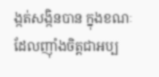ង្កត់សង្កិនបាន ក្នុងខណៈដែលញ៉ាំងចិត្តជាអប្ប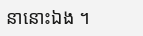នានោះឯង ។